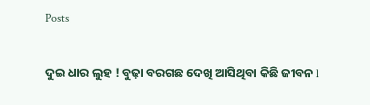Posts

ଦୁଇ ଧାର ଲୁହ ! ବୁଢ଼ା ବରଗଛ ଦେଖି ଆସିଥିବା କିଛି ଜୀବନ l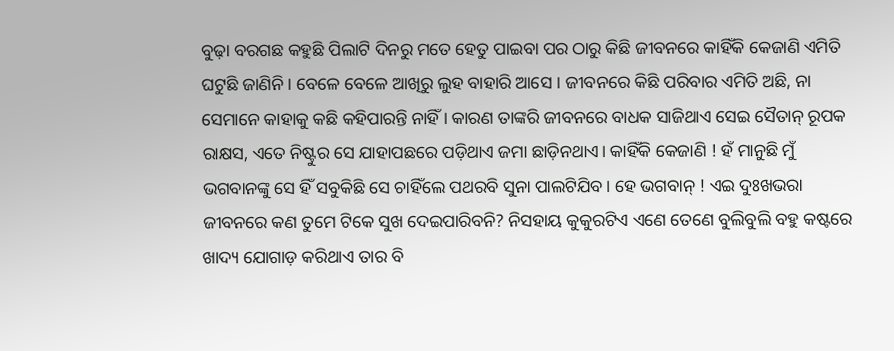ବୁଢ଼ା ବରଗଛ କହୁଛି ପିଲାଟି ଦିନରୁ ମତେ ହେତୁ ପାଇବା ପର ଠାରୁ କିଛି ଜୀବନରେ କାହିଁକି କେଜାଣି ଏମିତି ଘଟୁଛି ଜାଣିନି । ବେଳେ ବେଳେ ଆଖିରୁ ଲୁହ ବାହାରି ଆସେ । ଜୀବନରେ କିଛି ପରିବାର ଏମିତି ଅଛି, ନା ସେମାନେ କାହାକୁ କଛି କହିପାରନ୍ତି ନାହିଁ । କାରଣ ତାଙ୍କରି ଜୀବନରେ ବାଧକ ସାଜିଥାଏ ସେଇ ସୈତାନ୍ ରୂପକ ରାକ୍ଷସ, ଏତେ ନିଷ୍ଟୁର ସେ ଯାହାପଛରେ ପଡ଼ିଥାଏ ଜମା ଛାଡ଼ିନଥାଏ। କାହିଁକି କେଜାଣି ! ହଁ ମାନୁଛି ମୁଁ ଭଗବାନଙ୍କୁ ସେ ହିଁ ସବୁକିଛି ସେ ଚାହିଁଲେ ପଥରବି ସୁନା ପାଲଟିଯିବ। ହେ ଭଗବାନ୍ ! ଏଇ ଦୁଃଖଭରା ଜୀବନରେ କଣ ତୁମେ ଟିକେ ସୁଖ ଦେଇପାରିବନି? ନିସହାୟ କୁକୁରଟିଏ ଏଣେ ତେଣେ ବୁଲିବୁଲି ବହୁ କଷ୍ଟରେ ଖାଦ୍ୟ ଯୋଗାଡ଼ କରିଥାଏ ତାର ବି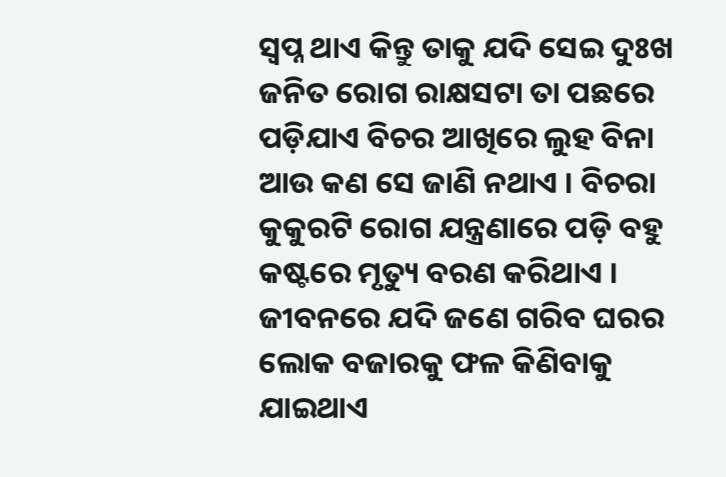ସ୍ବପ୍ନ ଥାଏ କିନ୍ତୁ ତାକୁ ଯଦି ସେଇ ଦୁଃଖ ଜନିତ ରୋଗ ରାକ୍ଷସଟା ତା ପଛରେ ପଡ଼ିଯାଏ ବିଚର ଆଖିରେ ଲୁହ ବିନା ଆଉ କଣ ସେ ଜାଣି ନଥାଏ । ବିଚରା କୁକୁରଟି ରୋଗ ଯନ୍ତ୍ରଣାରେ ପଡ଼ି ବହୁ କଷ୍ଟରେ ମୃତ୍ୟୁ ବରଣ କରିଥାଏ । ଜୀବନରେ ଯଦି ଜଣେ ଗରିବ ଘରର ଲୋକ ବଜାରକୁ ଫଳ କିଣିବାକୁ ଯାଇଥାଏ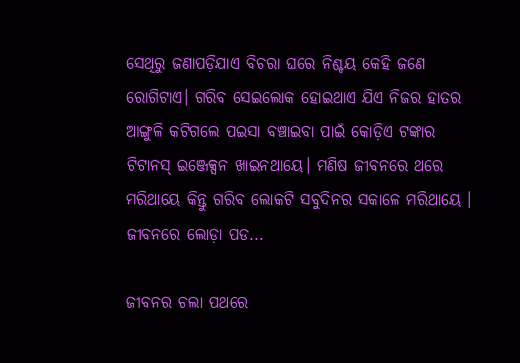ସେଥିରୁ ଜଣାପଡ଼ିଯାଏ ବିଚରା ଘରେ ନିଶ୍ଚୟ କେହି ଜଣେ ରୋଗିଟାଏ। ଗରିବ ସେଇଲୋକ ହୋଇଥାଏ ଯିଏ ନିଜର ହାତର ଆଙ୍ଗୁଳି କଟିଗଲେ ପଇସା ବଞ୍ଚାଇବା ପାଇଁ କୋଡ଼ିଏ ଟଙ୍କାର ଟିଟାନସ୍ ଇଞ୍ଜେକ୍ସନ ଖାଇନଥାୟେ। ମଣିଷ ଜୀବନରେ ଥରେ ମରିଥାୟେ କିନ୍ତୁ ଗରିବ ଲୋକଟି ସବୁଦିନର ସକାଳେ ମରିଥାୟେ । ଜୀବନରେ ଲୋଡ଼ା ପଡ...

ଜୀବନର ଚଲା ପଥରେ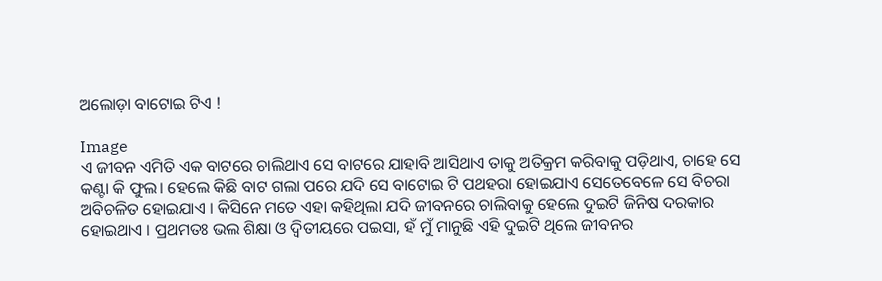ଅଲୋଡ଼ା ବାଟୋଇ ଟିଏ !

Image
ଏ ଜୀବନ ଏମିତି ଏକ ବାଟରେ ଚାଲିଥାଏ ସେ ବାଟରେ ଯାହାବି ଆସିଥାଏ ତାକୁ ଅତିକ୍ରମ କରିବାକୁ ପଡ଼ିଥାଏ, ଚାହେ ସେ କଣ୍ଟା କି ଫୁଲ। ହେଲେ କିଛି ବାଟ ଗଲା ପରେ ଯଦି ସେ ବାଟୋଇ ଟି ପଥହରା ହୋଇଯାଏ ସେତେବେଳେ ସେ ବିଚରା ଅବିଚଳିତ ହୋଇଯାଏ । କିସିନେ ମତେ ଏହା କହିଥିଲା ଯଦି ଜୀବନରେ ଚାଲିବାକୁ ହେଲେ ଦୁଇଟି ଜିନିଷ ଦରକାର ହୋଇଥାଏ । ପ୍ରଥମତଃ ଭଲ ଶିକ୍ଷା ଓ ଦ୍ଵିତୀୟରେ ପଇସା, ହଁ ମୁଁ ମାନୁଛି ଏହି ଦୁଇଟି ଥିଲେ ଜୀବନର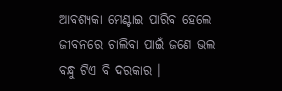ଆବଶ୍ୟକା ମେଣ୍ଟାଇ ପାରିବ ହେଲେ ଜୀବନରେ ଚାଲିବା ପାଇଁ ଜଣେ ଭଲ ବନ୍ଧୁ ଟିଏ ବି ଦରକାର ।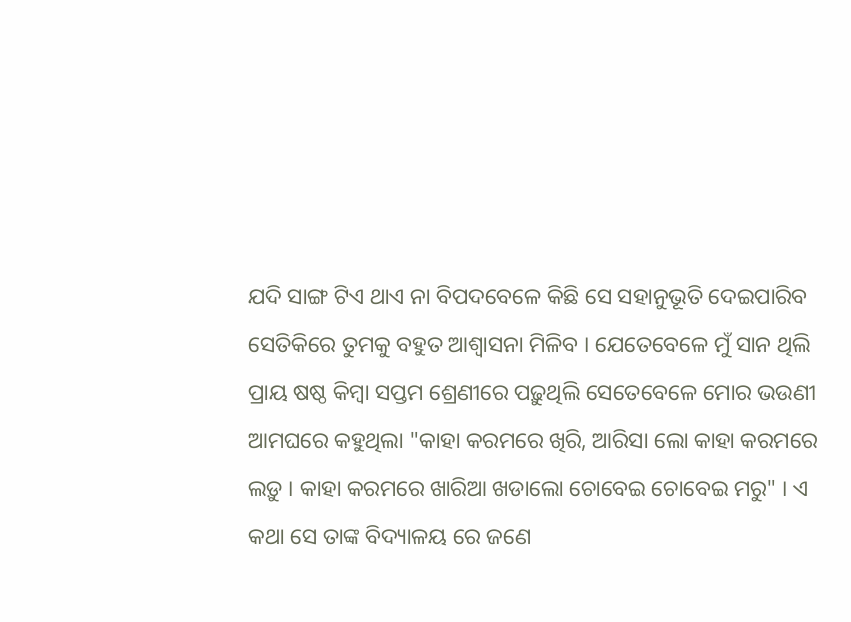ଯଦି ସାଙ୍ଗ ଟିଏ ଥାଏ ନା ବିପଦବେଳେ କିଛି ସେ ସହାନୁଭୂତି ଦେଇପାରିବ ସେତିକିରେ ତୁମକୁ ବହୁତ ଆଶ୍ୱାସନା ମିଳିବ । ଯେତେବେଳେ ମୁଁ ସାନ ଥିଲି ପ୍ରାୟ ଷଷ୍ଠ କିମ୍ବା ସପ୍ତମ ଶ୍ରେଣୀରେ ପଢ଼ୁଥିଲି ସେତେବେଳେ ମୋର ଭଉଣୀ ଆମଘରେ କହୁଥିଲା "କାହା କରମରେ ଖିରି, ଆରିସା ଲୋ କାହା କରମରେ ଲଡ଼ୁ । କାହା କରମରେ ଖାରିଆ ଖଡାଲୋ ଚୋବେଇ ଚୋବେଇ ମରୁ" । ଏ କଥା ସେ ତାଙ୍କ ବିଦ୍ୟାଳୟ ରେ ଜଣେ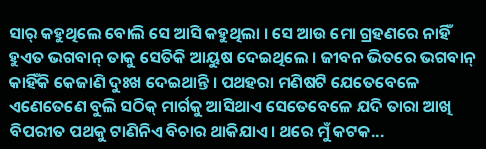ସାର୍ କହୁଥିଲେ ବୋଲି ସେ ଆସି କହୁଥିଲା । ସେ ଆଉ ମୋ ଗ୍ରହଣରେ ନାହିଁ ହୁଏତ ଭଗବାନ୍ ତାକୁ ସେତିକି ଆୟୁଷ ଦେଇଥିଲେ । ଜୀବନ ଭିତରେ ଭଗବାନ୍ କାହିଁକି କେଜାଣି ଦୁଃଖ ଦେଇଥାନ୍ତି । ପଥହରା ମଣିଷଟି ଯେତେବେଳେ ଏଣେତେଣେ ବୁଲି ସଠିକ୍ ମାର୍ଗକୁ ଆସିଥାଏ ସେତେବେଳେ ଯଦି ତାରା ଆଖି ବିପରୀତ ପଥକୁ ଟାଣିନିଏ ବିଚାର ଥାକିଯାଏ। ଥରେ ମୁଁ କଟକ...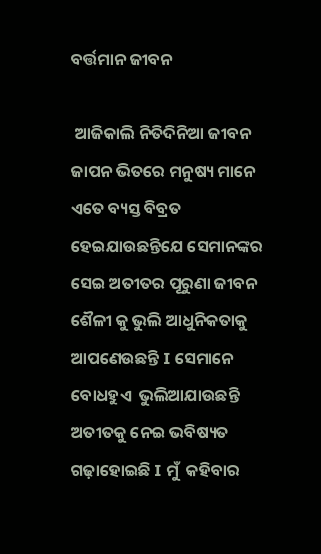ବର୍ତ୍ତମାନ ଜୀବନ

 ଆଜିକାଲି ନିତିଦିନିଆ ଜୀବନ ଜାପନ ଭିତରେ ମନୁଷ୍ୟ ମାନେ ଏତେ ବ୍ୟସ୍ତ ବିବ୍ରତ ହେଇଯାଉଛନ୍ତିଯେ ସେମାନଙ୍କର ସେଇ ଅତୀତର ପୂରୁଣା ଜୀବନ ଶୈଳୀ କୁ ଭୁଲି ଆଧୁନିକତାକୁ ଆପଣେଉଛନ୍ତି I ସେମାନେ ବୋଧହୁଏ  ଭୁଲିଆଯାଉଛନ୍ତି ଅତୀତକୁ ନେଇ ଭବିଷ୍ୟତ ଗଢ଼ାହୋଇଛି I ମୁଁ  କହିବାର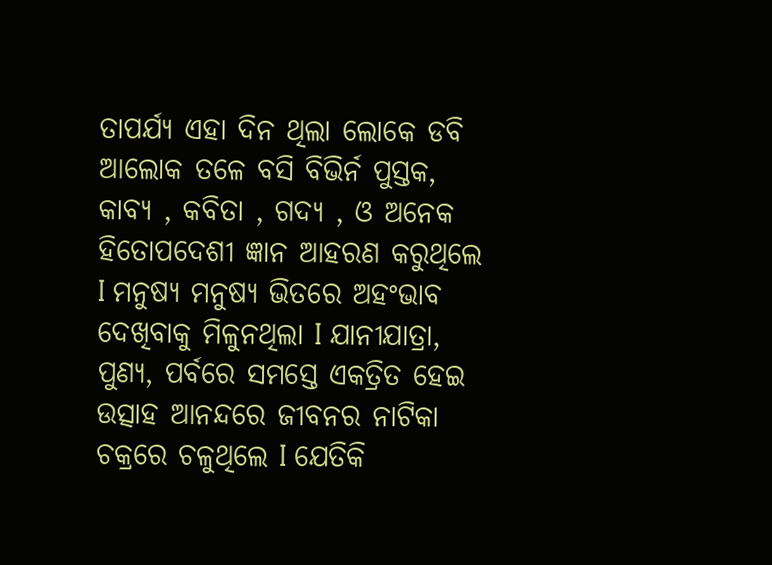ତାପର୍ଯ୍ୟ ଏହା ଦିନ ଥିଲା ଲୋକେ ଡବି ଆଲୋକ ତଳେ ବସି ବିଭିର୍ନ ପୁସ୍ତକ, କାବ୍ୟ , କବିତା , ଗଦ୍ୟ , ଓ ଅନେକ ହିତୋପଦେଶୀ ଜ୍ଞାନ ଆହରଣ କରୁଥିଲେ I ମନୁଷ୍ୟ ମନୁଷ୍ୟ ଭିତରେ ଅହଂଭାବ ଦେଖିବାକୁ ମିଳୁନଥିଲା I ଯାନୀଯାତ୍ରା, ପୁଣ୍ୟ, ପର୍ବରେ ସମସ୍ତେ ଏକତ୍ରିତ ହେଇ ଉତ୍ସାହ ଆନନ୍ଦରେ ଜୀବନର ନାଟିକା ଚକ୍ରରେ ଚଳୁଥିଲେ I ଯେତିକି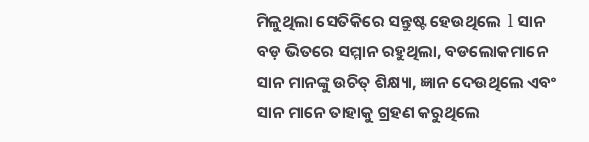ମିଳୁଥିଲା ସେତିକିରେ ସନ୍ତୁଷ୍ଟ ହେଉଥିଲେ  l ସାନ ବଡ଼ ଭିତରେ ସମ୍ମାନ ରହୁଥିଲା, ବଡଲୋକମାନେ ସାନ ମାନଙ୍କୁ ଉଚିତ୍ ଶିକ୍ଷ୍ୟା, ଜ୍ଞାନ ଦେଉଥିଲେ ଏବଂ ସାନ ମାନେ ତାହାକୁ ଗ୍ରହଣ କରୁଥିଲେ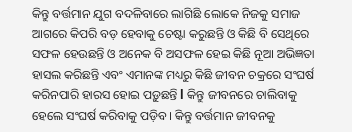କିନ୍ତୁ ବର୍ତ୍ତମାନ ଯୁଗ ବଦଳିବାରେ ଲାଗିଛି ଲୋକେ ନିଜକୁ ସମାଜ ଆଗରେ କିପରି ବଡ଼ ହେବାକୁ ଚେଷ୍ଟା କରୁଛନ୍ତି ଓ କିଛି ବି ସେଥିରେ ସଫଳ ହେଉଛନ୍ତି ଓ ଅନେକ ବି ଅସଫଳ ହେଇ କିଛି ନୂଆ ଅଭିଜ୍ଞତା ହାସଲ କରିଛନ୍ତି ଏବଂ ଏମାନଙ୍କ ମଧ୍ୟରୁ କିଛି ଜୀବନ ଚକ୍ରରେ ସଂଘର୍ଷ କରିନପାରି ହାରସ ହୋଇ ପଡ଼ୁଛନ୍ତି l କିନ୍ତୁ ଜୀବନରେ ଚାଲିବାକୁ ହେଲେ ସଂଘର୍ଷ କରିବାକୁ ପଡ଼ିବ। କିନ୍ତୁ ବର୍ତ୍ତମାନ ଜୀବନକୁ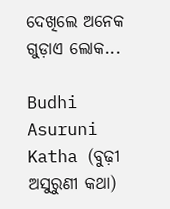ଦେଖିଲେ ଅନେକ ଗୁଡ଼ାଏ ଲୋକ...

Budhi Asuruni Katha (ବୁଢ଼ୀ ଅସୁରୁଣୀ କଥା)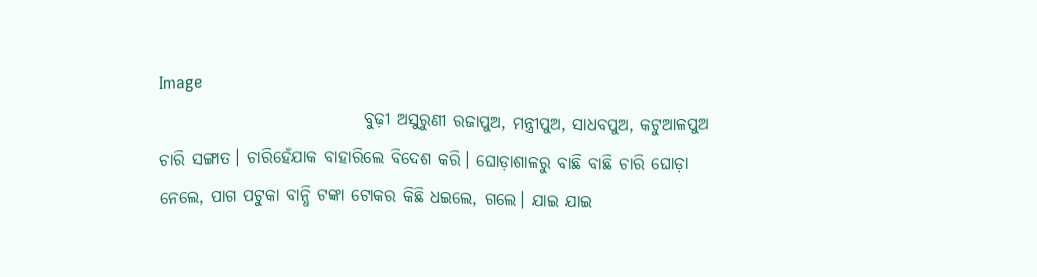Image
                              ବୁଢ଼ୀ ଅସୁରୁଣୀ ରଜାପୁଅ, ମନ୍ତ୍ରୀପୁଅ, ସାଧବପୁଅ, କଟୁଆଳପୁଅ ଚାରି ସଙ୍ଗାତ। ଚାରିହେଁଯାକ ବାହାରିଲେ ବିଦେଶ କରି। ଘୋଡ଼ାଶାଳରୁ ବାଛି ବାଛି ଚାରି ଘୋଡ଼ା ନେଲେ, ପାଗ ପଟୁକା ବାନ୍ଧି ଟଙ୍କା ଟୋକର କିଛି ଧଇଲେ, ଗଲେ। ଯାଇ ଯାଇ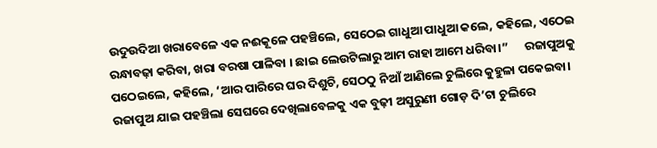ଉଦୁଉଦିଆ ଖରାବେଳେ ଏକ ନଈକୂଳେ ପହଞ୍ଚିଲେ, ସେଠେଇ ଗାଧୁଆ ପାଧୁଆ କଲେ, କହିଲେ, ଏଠେଇ ରନ୍ଧାବଢ଼ା କରିବା, ଖରା ବରଷା ପାଳିବା । ଛାଇ ଲେଉଟିଲାରୁ ଆମ ରାହା ଆମେ ଧରିବା।”      ରଜାପୁଅକୁ ପଠେଇଲେ, କହିଲେ, ‘ଆର ପାରିରେ ଘର ଦିଶୁଚି, ସେଠଠୁ ନିଆଁ ଆଣିଲେ ଚୁଲିରେ କୁହୁଳା ପକେଇବା। ରଜାପୁଅ ଯାଇ ପହଞ୍ଚିଲା ସେଘରେ ଦେଖିଲାବେଳକୁ ଏକ ବୁଢ଼ୀ ଅସୁରୁଣୀ ଗୋଡ଼ ଦି’ଟା ଚୁଲିରେ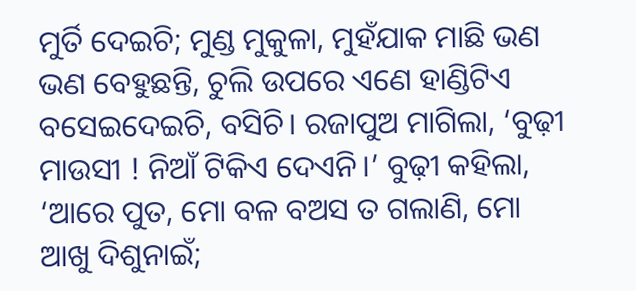ମୁର୍ତି ଦେଇଚି; ମୁଣ୍ଡ ମୁକୁଳା, ମୁହଁଯାକ ମାଛି ଭଣ ଭଣ ବେହୁଛନ୍ତି, ଚୁଲି ଉପରେ ଏଣେ ହାଣ୍ଡିଟିଏ ବସେଇଦେଇଚି, ବସିଚି। ରଜାପୁଅ ମାଗିଲା, ‘ବୁଢ଼ୀ ମାଉସୀ ! ନିଆଁ ଟିକିଏ ଦେଏନି।’ ବୁଢ଼ୀ କହିଲା, ‘ଆରେ ପୁତ, ମୋ ବଳ ବଅସ ତ ଗଲାଣି, ମୋ ଆଖୁ ଦିଶୁନାଇଁ;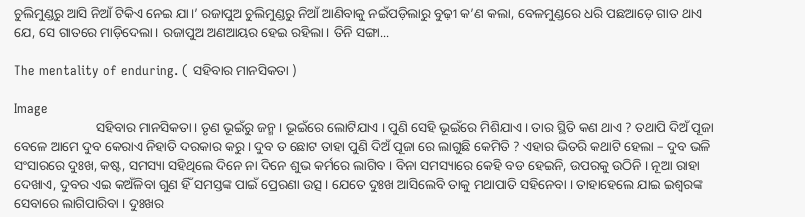ଚୁଲିମୁଣ୍ଡରୁ ଆସି ନିଆଁ ଟିକିଏ ନେଇ ଯା।’ ରଜାପୁଅ ଚୁଲିମୁଣ୍ଡରୁ ନିଆଁ ଆଣିବାକୁ ନଇଁପଡ଼ିଲାରୁ ବୁଢ଼ୀ କ’ଣ କଲା, ବେଳମୁଣ୍ଡରେ ଧରି ପଛଆଡ଼େ ଗାତ ଥାଏ ଯେ, ସେ ଗାତରେ ମାଡ଼ିଦେଲା। ରଜାପୁଅ ଅଣଆୟର ହେଇ ରହିଲା। ତିନି ସଙ୍ଗା...

The mentality of enduring. ( ସହିବାର ମାନସିକତା )

Image
                        ସହିବାର ମାନସିକତା। ତୃଣ ଭୂଇଁରୁ ଜନ୍ମ । ଭୂଇଁରେ ଲୋଟିଯାଏ । ପୁଣି ସେହି ଭୂଇଁରେ ମିଶିଯାଏ । ତାର ସ୍ଥିତି କଣ ଥାଏ ? ତଥାପି ଦିଅଁ ପୂଜା ବେଳେ ଆମେ ଦୁବ କେରାଏ ନିହାତି ଦରକାର କରୁ । ଦୁବ ତ ଛୋଟ ତାହା ପୁଣି ଦିଅଁ ପୂଜା ରେ ଲାଗୁଛି କେମିତି ? ଏହାର ଭିତରି କଥାଟି ହେଲା – ଦୁବ ଭଳି ସଂସାରରେ ଦୁଃଖ, କଷ୍ଟ, ସମସ୍ୟା ସହିଥିଲେ ଦିନେ ନା ଦିନେ ଶୁଭ କର୍ମରେ ଲାଗିବ । ବିନା ସମସ୍ୟାରେ କେହି ବଡ ହେଇନି, ଉପରକୁ ଉଠିନି । ନୂଆ ରାହା ଦେଖାଏ, ଦୁବର ଏଇ କଅଁଳିବା ଗୁଣ ହିଁ ସମସ୍ତଙ୍କ ପାଇଁ ପ୍ରେରଣା ଉତ୍ସ। ଯେତେ ଦୁଃଖ ଆସିଲେବି ତାକୁ ମଥାପାତି ସହିନେବା । ତାହାହେଲେ ଯାଇ ଇଶ୍ୱରଙ୍କ ସେବାରେ ଲାଗିପାରିବା । ଦୁଃଖର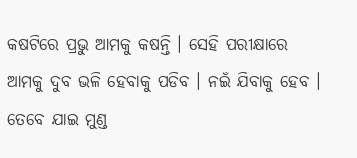କଷଟିରେ ପ୍ରଭୁ ଆମକୁ କଷନ୍ତି । ସେହି ପରୀକ୍ଷାରେ ଆମକୁ ଦୁବ ଭଳି ହେବାକୁ ପଡିବ । ନଇଁ ଯିବାକୁ ହେବ । ତେବେ ଯାଇ ମୁଣ୍ଡ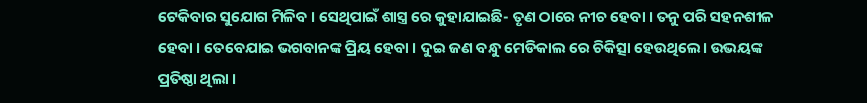ଟେକିବାର ସୁଯୋଗ ମିଳିବ । ସେଥିପାଇଁ ଶାସ୍ତ୍ର ରେ କୁହାଯାଇଛି- ତୃଣ ଠାରେ ନୀଚ ହେବା । ତନୁ ପରି ସହନଶୀଳ ହେବା । ତେବେଯାଇ ଭଗବାନଙ୍କ ପ୍ରିୟ ହେବା । ଦୁଇ ଜଣ ବନ୍ଧୁ ମେଡିକାଲ ରେ ଚିକିତ୍ସା ହେଉଥିଲେ। ଉଭୟଙ୍କ ପ୍ରତିଷ୍ଠା ଥିଲା ।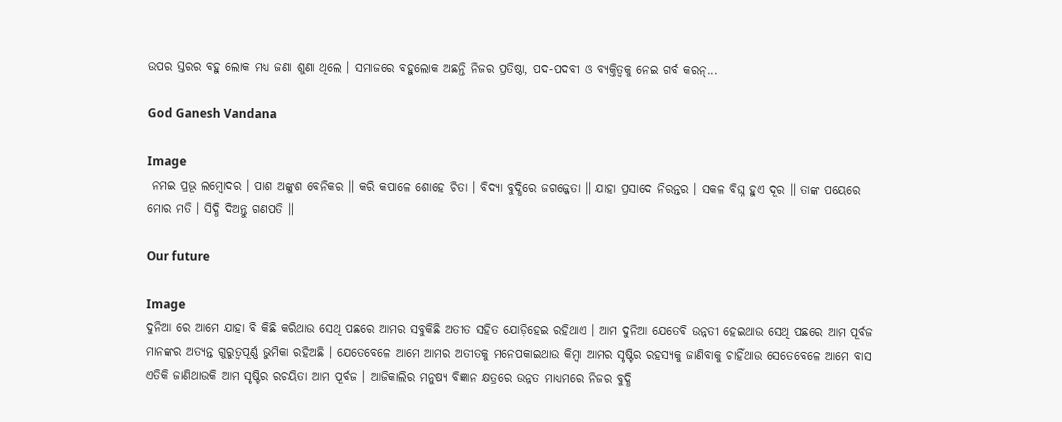ଉପର ସ୍ତରର ବହୁ ଲୋକ ମଧ୍ୟ ଜଣା ଶୁଣା ଥିଲେ । ସମାଜରେ ବହୁଲୋକ ଅଛନ୍ତି ନିଜର ପ୍ରତିଷ୍ଠା, ପଦ-ପଦବୀ ଓ ବ୍ୟକ୍ତିତ୍ବକୁ ନେଇ ଗର୍ବ କରନ୍...

God Ganesh Vandana

Image
 ନମଇ ପ୍ରଭୂ ଲମ୍ବୋଦର । ପାଶ ଅଙ୍କୁଶ ବେନିକର ॥ କରି କପାଳେ ଶୋହେ ଚିତା । ବିଦ୍ୟା ବୁଦ୍ଧିରେ ଜଗଜ୍ଜେତା ॥ ଯାହା ପ୍ରସାଦେ ନିରନ୍ତର । ସକଳ ବିଘ୍ନ ହୁଏ ଦୂର ॥ ତାଙ୍କ ପୟେରେ ମୋର ମତି । ସିଦ୍ଧି ଦିଅନ୍ତୁ ଗଣପତି ॥

Our future

Image
ଦୁନିଆ ରେ ଆମେ ଯାହା ବି କିଛି କରିଥାଉ ସେଥି ପଛରେ ଆମର ସବୁକିଛି ଅତୀତ ସହିତ ଯୋଡ଼ିହେଇ ରହିଥାଏ । ଆମ ଦୁନିଆ ଯେତେବି ଉନ୍ନତୀ ହେଇଥାଉ ସେଥି ପଛରେ ଆମ ପୂର୍ବଜ ମାନଙ୍କର ଅତ୍ୟନ୍ତ ଗୁରୁତ୍ୱପୂର୍ଣ୍ଣ ଭୁମିକା ରହିଅଛି । ଯେତେବେଳେ ଆମେ ଆମର ଅତୀତକୁ ମନେପକାଇଥାଉ କିମ୍ବା ଆମର ସୃଷ୍ଟିର ରହସ୍ୟକୁ ଜାଣିବାକୁ ଚାହିଁଥାଉ ସେତେବେଳେ ଆମେ ବାସ ଏତିକି ଜାଣିଥାଉକି ଆମ ସୃଷ୍ଟିର ରଚୟିତା ଆମ ପୂର୍ବଜ । ଆଜିକାଲିର ମନୁଷ୍ୟ ବିଜ୍ଞାନ କ୍ଷତ୍ରରେ ଉନ୍ନତ ମାଧ୍ୟମରେ ନିଜର ବୁଦ୍ଧି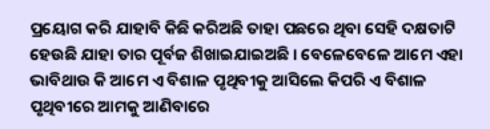ପ୍ରୟୋଗ କରି ଯାହାବି କିଛି କରିଅଛି ତାହା ପଛରେ ଥିବା ସେହି ଦକ୍ଷତାଟି ହେଉଛି ଯାହା ତାର ପୂର୍ବଜ ଶିଖାଇଯାଇଅଛି । ବେଳେବେଳେ ଆମେ ଏହା ଭାବିଥାଉ କି ଆମେ ଏ ବିଶାଳ ପୃଥିବୀକୁ ଆସିଲେ କିପରି ଏ ବିଶାଳ ପୃଥିବୀରେ ଆମକୁ ଆଣିବାରେ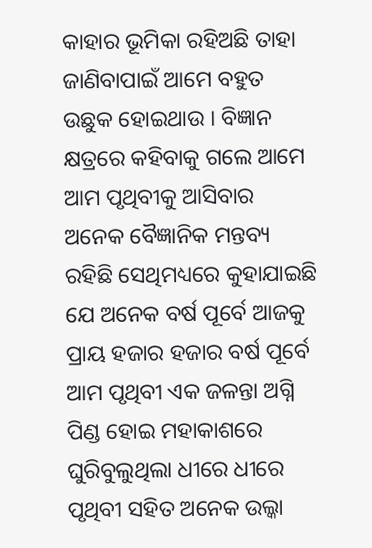କାହାର ଭୂମିକା ରହିଅଛି ତାହା ଜାଣିବାପାଇଁ ଆମେ ବହୁତ ଉଛୁକ ହୋଇଥାଉ । ବିଜ୍ଞାନ କ୍ଷତ୍ରରେ କହିବାକୁ ଗଲେ ଆମେ ଆମ ପୃଥିବୀକୁ ଆସିବାର ଅନେକ ବୈଜ୍ଞାନିକ ମନ୍ତବ୍ୟ ରହିଛି ସେଥିମଧ୍ୟରେ କୁହାଯାଇଛି ଯେ ଅନେକ ବର୍ଷ ପୂର୍ବେ ଆଜକୁ ପ୍ରାୟ ହଜାର ହଜାର ବର୍ଷ ପୂର୍ବେ ଆମ ପୃଥିବୀ ଏକ ଜଳନ୍ତା ଅଗ୍ନି ପିଣ୍ଡ ହୋଇ ମହାକାଶରେ ଘୁରିବୁଲୁଥିଲା ଧୀରେ ଧୀରେ ପୃଥିବୀ ସହିତ ଅନେକ ଉଲ୍କା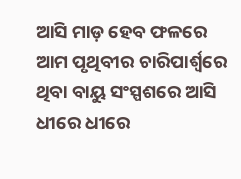ଆସି ମାଡ଼ ହେବ ଫଳରେ ଆମ ପୃଥିବୀର ଚାରିପାର୍ଶ୍ଵରେ ଥିବା ବାୟୁ ସଂସ୍ପଶରେ ଆସି ଧୀରେ ଧୀରେ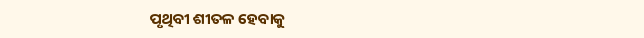ପୃଥିବୀ ଶୀତଳ ହେବାକୁ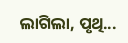ଲାଗିଲା, ପୃଥି...